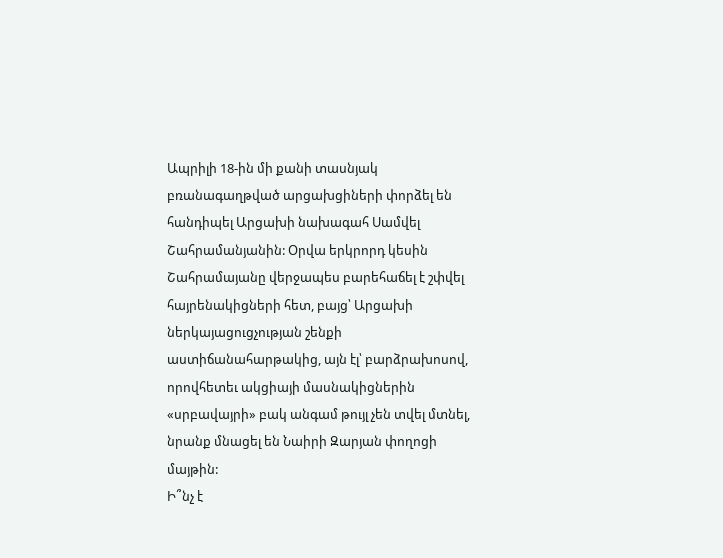Ապրիլի 18-ին մի քանի տասնյակ բռանագաղթված արցախցիների փորձել են հանդիպել Արցախի նախագահ Սամվել Շահրամանյանին: Օրվա երկրորդ կեսին Շահրամայանը վերջապես բարեհաճել է շփվել հայրենակիցների հետ, բայց՝ Արցախի ներկայացուցչության շենքի աստիճանահարթակից, այն էլ՝ բարձրախոսով, որովհետեւ ակցիայի մասնակիցներին «սրբավայրի» բակ անգամ թույլ չեն տվել մտնել, նրանք մնացել են Նաիրի Զարյան փողոցի մայթին:
Ի՞նչ է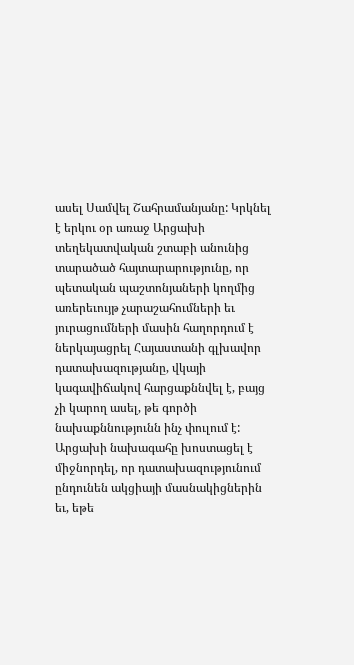ասել Սամվել Շահրամանյանը: Կրկնել է երկու օր առաջ Արցախի տեղեկատվական շտաբի անունից տարածած հայտարարությունը, որ պետական պաշտոնյաների կողմից առերեւույթ չարաշահումների եւ յուրացումների մասին հաղորդում է ներկայացրել Հայաստանի գլխավոր դատախազությանը, վկայի կագավիճակով հարցաքննվել է, բայց չի կարող ասել, թե գործի նախաքննությունն ինչ փուլում է:
Արցախի նախագահը խոստացել է միջնորդել, որ դատախազությունում ընդունեն ակցիայի մասնակիցներին եւ, եթե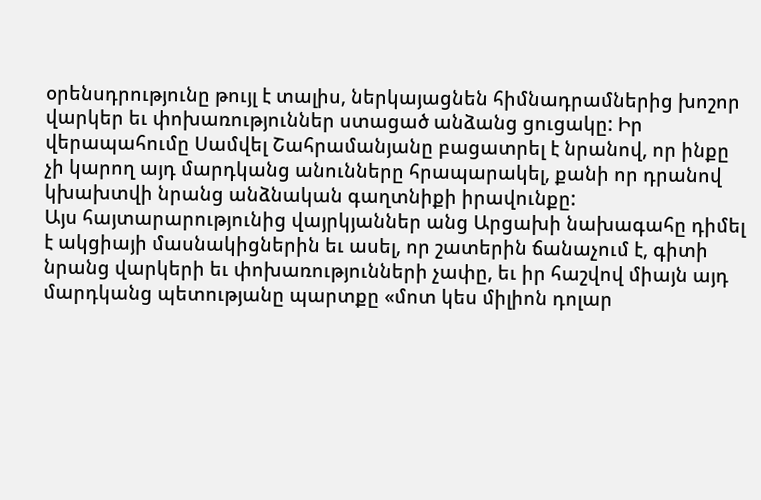օրենսդրությունը թույլ է տալիս, ներկայացնեն հիմնադրամներից խոշոր վարկեր եւ փոխառություններ ստացած անձանց ցուցակը: Իր վերապահումը Սամվել Շահրամանյանը բացատրել է նրանով, որ ինքը չի կարող այդ մարդկանց անունները հրապարակել, քանի որ դրանով կխախտվի նրանց անձնական գաղտնիքի իրավունքը:
Այս հայտարարությունից վայրկյաններ անց Արցախի նախագահը դիմել է ակցիայի մասնակիցներին եւ ասել, որ շատերին ճանաչում է, գիտի նրանց վարկերի եւ փոխառությունների չափը, եւ իր հաշվով միայն այդ մարդկանց պետությանը պարտքը «մոտ կես միլիոն դոլար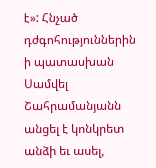է»: Հնչած դժգոհություններին ի պատասխան Սամվել Շահրամանյանն անցել է կոնկրետ անձի եւ ասել,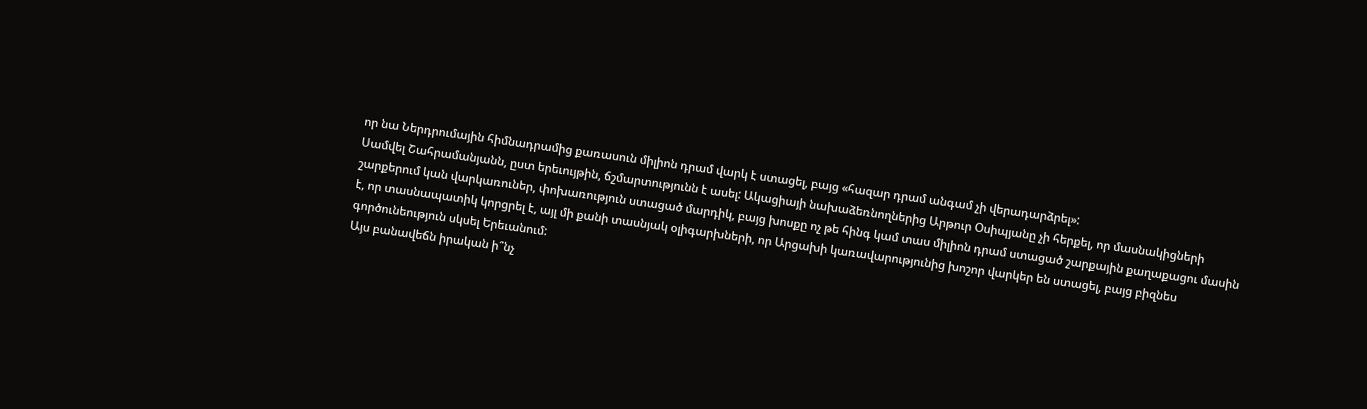որ նա Ներդրումային հիմնադրամից քառասուն միլիոն դրամ վարկ է ստացել, բայց «հազար դրամ անգամ չի վերադարձրել»:
Սամվել Շահրամանյանն, ըստ երեւույթին, ճշմարտությունն է ասել: Ակացիայի նախաձեռնողներից Արթուր Օսիպյանը չի հերքել, որ մասնակիցների շարքերում կան վարկառուներ, փոխառություն ստացած մարդիկ, բայց խոսքը ոչ թե հինգ կամ տաս միլիոն դրամ ստացած շարքային քաղաքացու մասին է, որ տասնապատիկ կորցրել է, այլ մի քանի տասնյակ օլիգարխների, որ Արցախի կառավարությունից խոշոր վարկեր են ստացել, բայց բիզնես գործունեություն սկսել Երեւանում:
Այս բանավեճն իրական ի՞նչ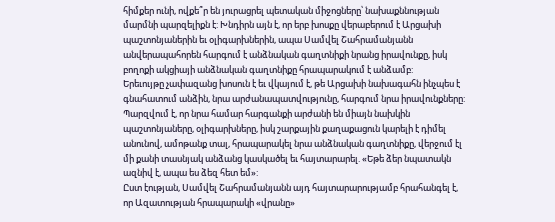հիմքեր ունի, ովքե՞ր են յուրացրել պետական միջոցները՝ նախաքննության մարմնի պարզելիքն է: Խնդիրն այն է, որ երբ խոսքը վերաբերում է Արցախի պաշտոնյաներին եւ օլիգարխներին, ապա Սամվել Շահրամանյանն անվերապահորեն հարգում է անձնական գաղտնիքի նրանց իրավունքը, իսկ բողոքի ակցիայի անձնական գաղտնիքը հրապարակում է անձամբ:
Երեւույթը չափազանց խոսուն է եւ վկայում է, թե Արցախի նախագահն ինչպես է գնահատում անձին, նրա արժանապատվությունը, հարգում նրա իրավունքները: Պարզվում է, որ նրա համար հարգանքի արժանի են միայն նախկին պաշտոնյաները, օլիգարխները, իսկ շարքային քաղաքացուն կարելի է դիմել անունով, ամոթանք տալ, հրապարակել նրա անձնական գաղտնիքը, վերջում էլ մի քանի տասնյակ անձանց կասկածել եւ հայտարարել. «Եթե ձեր նպատակն ազնիվ է, ապա ես ձեզ հետ եմ»:
Ըստ էության, Սամվել Շահրամանյանն այդ հայտարարությամբ հրահանգել է, որ Ազատության հրապարակի «վրանը»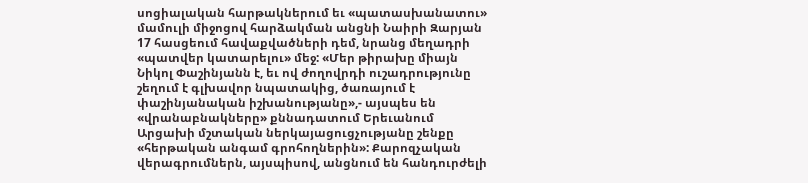սոցիալական հարթակներում եւ «պատասխանատու» մամուլի միջոցով հարձակման անցնի Նաիրի Զարյան 17 հասցեում հավաքվածների դեմ, նրանց մեղադրի «պատվեր կատարելու» մեջ: «Մեր թիրախը միայն Նիկոլ Փաշինյանն է, եւ ով ժողովրդի ուշադրությունը շեղում է գլխավոր նպատակից, ծառայում է փաշինյանական իշխանությանը»,- այսպես են «վրանաբնակները» քննադատում Երեւանում Արցախի մշտական ներկայացուցչությանը շենքը «հերթական անգամ գրոհողներին»: Քարոզչական վերագրումներն, այսպիսով, անցնում են հանդուրժելի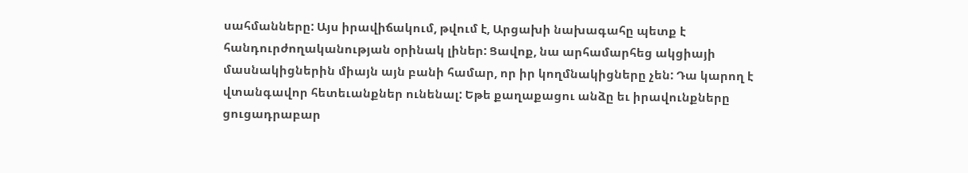սահմանները: Այս իրավիճակում, թվում է, Արցախի նախագահը պետք է հանդուրժողականության օրինակ լիներ: Ցավոք, նա արհամարհեց ակցիայի մասնակիցներին միայն այն բանի համար, որ իր կողմնակիցները չեն: Դա կարող է վտանգավոր հետեւանքներ ունենալ: Եթե քաղաքացու անձը եւ իրավունքները ցուցադրաբար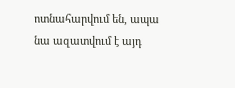ոտնահարվում են, ապա նա ազատվում է այդ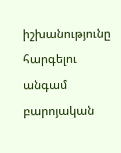իշխանությունը հարգելու անգամ բարոյական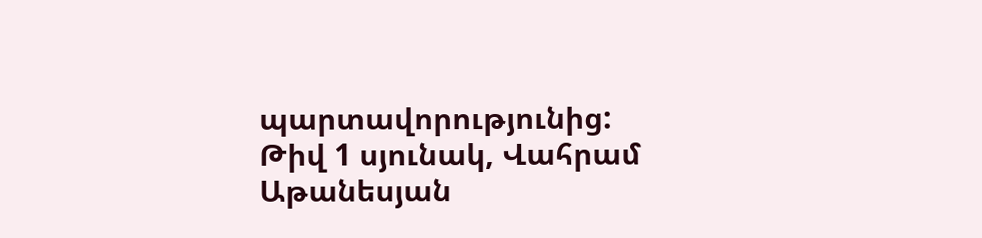պարտավորությունից:
Թիվ 1 սյունակ, Վահրամ Աթանեսյան